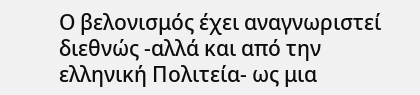Ο βελονισμός έχει αναγνωριστεί διεθνώς -αλλά και από την ελληνική Πολιτεία- ως μια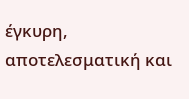έγκυρη, αποτελεσματική και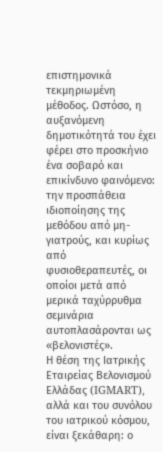επιστημονικά τεκμηριωμένη μέθοδος. Ωστόσο, η αυξανόμενη δημοτικότητά του έχει φέρει στο προσκήνιο ένα σοβαρό και επικίνδυνο φαινόμενο: την προσπάθεια ιδιοποίησης της μεθόδου από μη-γιατρούς, και κυρίως από φυσιοθεραπευτές, οι οποίοι μετά από μερικά ταχύρρυθμα σεμινάρια αυτοπλασάρονται ως «βελονιστές».
Η θέση της Ιατρικής Εταιρείας Βελονισμού Ελλάδας (IGMART), αλλά και του συνόλου του ιατρικού κόσμου, είναι ξεκάθαρη: ο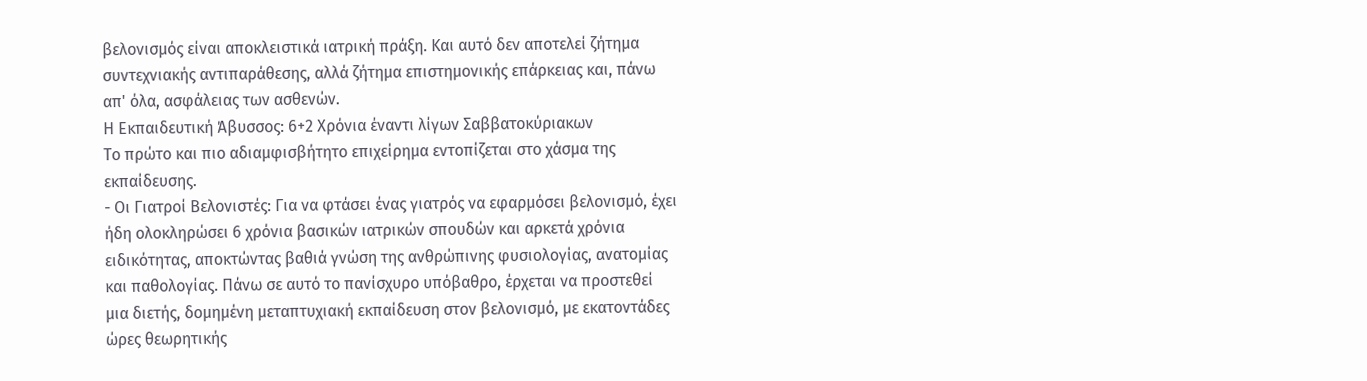βελονισμός είναι αποκλειστικά ιατρική πράξη. Και αυτό δεν αποτελεί ζήτημα συντεχνιακής αντιπαράθεσης, αλλά ζήτημα επιστημονικής επάρκειας και, πάνω απ' όλα, ασφάλειας των ασθενών.
Η Εκπαιδευτική Άβυσσος: 6+2 Χρόνια έναντι λίγων Σαββατοκύριακων
Το πρώτο και πιο αδιαμφισβήτητο επιχείρημα εντοπίζεται στο χάσμα της εκπαίδευσης.
- Οι Γιατροί Βελονιστές: Για να φτάσει ένας γιατρός να εφαρμόσει βελονισμό, έχει ήδη ολοκληρώσει 6 χρόνια βασικών ιατρικών σπουδών και αρκετά χρόνια ειδικότητας, αποκτώντας βαθιά γνώση της ανθρώπινης φυσιολογίας, ανατομίας και παθολογίας. Πάνω σε αυτό το πανίσχυρο υπόβαθρο, έρχεται να προστεθεί μια διετής, δομημένη μεταπτυχιακή εκπαίδευση στον βελονισμό, με εκατοντάδες ώρες θεωρητικής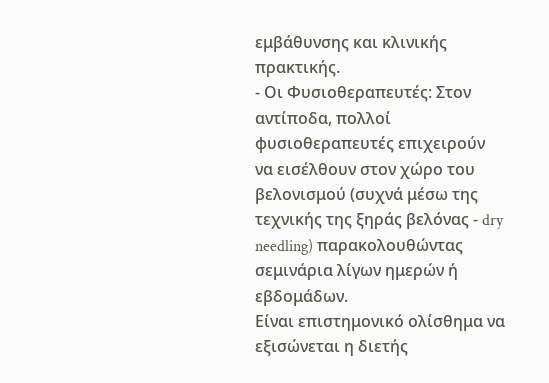εμβάθυνσης και κλινικής πρακτικής.
- Οι Φυσιοθεραπευτές: Στον αντίποδα, πολλοί φυσιοθεραπευτές επιχειρούν να εισέλθουν στον χώρο του βελονισμού (συχνά μέσω της τεχνικής της ξηράς βελόνας - dry needling) παρακολουθώντας σεμινάρια λίγων ημερών ή εβδομάδων.
Είναι επιστημονικό ολίσθημα να εξισώνεται η διετής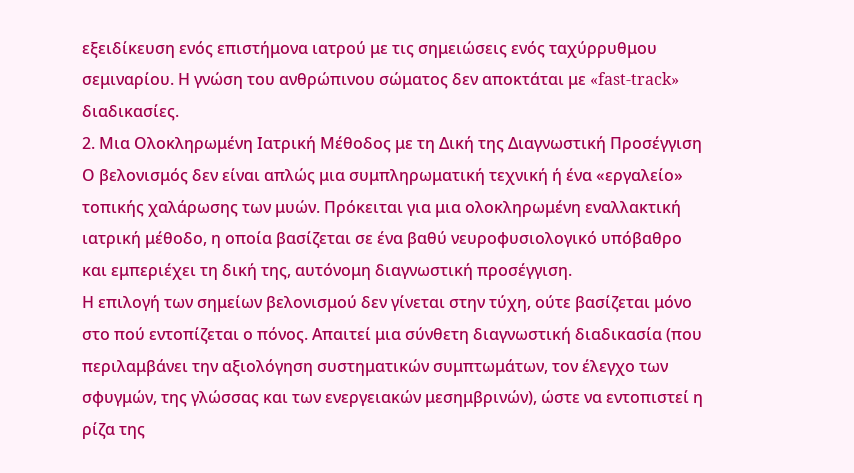εξειδίκευση ενός επιστήμονα ιατρού με τις σημειώσεις ενός ταχύρρυθμου σεμιναρίου. Η γνώση του ανθρώπινου σώματος δεν αποκτάται με «fast-track» διαδικασίες.
2. Μια Ολοκληρωμένη Ιατρική Μέθοδος με τη Δική της Διαγνωστική Προσέγγιση
Ο βελονισμός δεν είναι απλώς μια συμπληρωματική τεχνική ή ένα «εργαλείο» τοπικής χαλάρωσης των μυών. Πρόκειται για μια ολοκληρωμένη εναλλακτική ιατρική μέθοδο, η οποία βασίζεται σε ένα βαθύ νευροφυσιολογικό υπόβαθρο και εμπεριέχει τη δική της, αυτόνομη διαγνωστική προσέγγιση.
Η επιλογή των σημείων βελονισμού δεν γίνεται στην τύχη, ούτε βασίζεται μόνο στο πού εντοπίζεται ο πόνος. Απαιτεί μια σύνθετη διαγνωστική διαδικασία (που περιλαμβάνει την αξιολόγηση συστηματικών συμπτωμάτων, τον έλεγχο των σφυγμών, της γλώσσας και των ενεργειακών μεσημβρινών), ώστε να εντοπιστεί η ρίζα της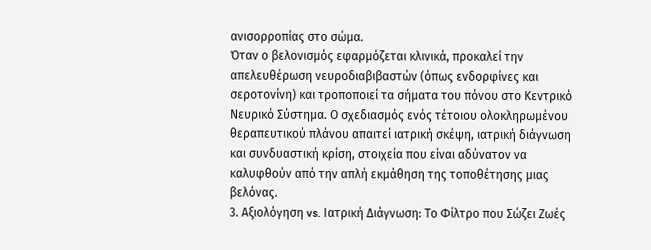ανισορροπίας στο σώμα.
Όταν ο βελονισμός εφαρμόζεται κλινικά, προκαλεί την απελευθέρωση νευροδιαβιβαστών (όπως ενδορφίνες και σεροτονίνη) και τροποποιεί τα σήματα του πόνου στο Κεντρικό Νευρικό Σύστημα. Ο σχεδιασμός ενός τέτοιου ολοκληρωμένου θεραπευτικού πλάνου απαιτεί ιατρική σκέψη, ιατρική διάγνωση και συνδυαστική κρίση, στοιχεία που είναι αδύνατον να καλυφθούν από την απλή εκμάθηση της τοποθέτησης μιας βελόνας.
3. Αξιολόγηση vs. Ιατρική Διάγνωση: Το Φίλτρο που Σώζει Ζωές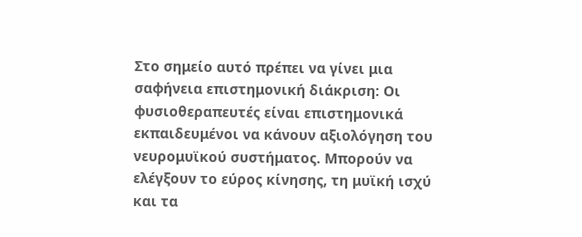Στο σημείο αυτό πρέπει να γίνει μια σαφήνεια επιστημονική διάκριση: Οι φυσιοθεραπευτές είναι επιστημονικά εκπαιδευμένοι να κάνουν αξιολόγηση του νευρομυϊκού συστήματος. Μπορούν να ελέγξουν το εύρος κίνησης, τη μυϊκή ισχύ και τα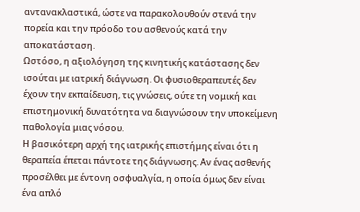αντανακλαστικά, ώστε να παρακολουθούν στενά την πορεία και την πρόοδο του ασθενούς κατά την αποκατάσταση.
Ωστόσο, η αξιολόγηση της κινητικής κατάστασης δεν ισούται με ιατρική διάγνωση. Οι φυσιοθεραπευτές δεν έχουν την εκπαίδευση, τις γνώσεις, ούτε τη νομική και επιστημονική δυνατότητα να διαγνώσουν την υποκείμενη παθολογία μιας νόσου.
Η βασικότερη αρχή της ιατρικής επιστήμης είναι ότι η θεραπεία έπεται πάντοτε της διάγνωσης. Αν ένας ασθενής προσέλθει με έντονη οσφυαλγία, η οποία όμως δεν είναι ένα απλό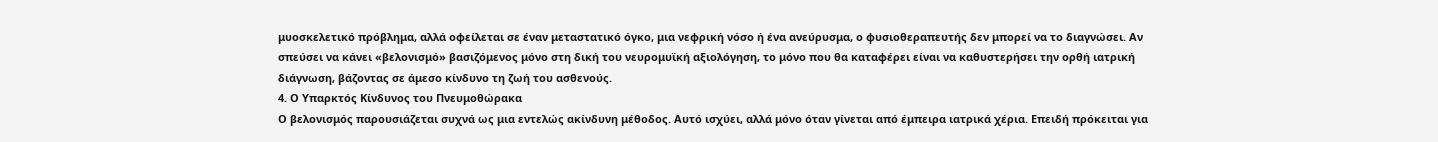μυοσκελετικό πρόβλημα, αλλά οφείλεται σε έναν μεταστατικό όγκο, μια νεφρική νόσο ή ένα ανεύρυσμα, ο φυσιοθεραπευτής δεν μπορεί να το διαγνώσει. Αν σπεύσει να κάνει «βελονισμό» βασιζόμενος μόνο στη δική του νευρομυϊκή αξιολόγηση, το μόνο που θα καταφέρει είναι να καθυστερήσει την ορθή ιατρική διάγνωση, βάζοντας σε άμεσο κίνδυνο τη ζωή του ασθενούς.
4. Ο Υπαρκτός Κίνδυνος του Πνευμοθώρακα
Ο βελονισμός παρουσιάζεται συχνά ως μια εντελώς ακίνδυνη μέθοδος. Αυτό ισχύει, αλλά μόνο όταν γίνεται από έμπειρα ιατρικά χέρια. Επειδή πρόκειται για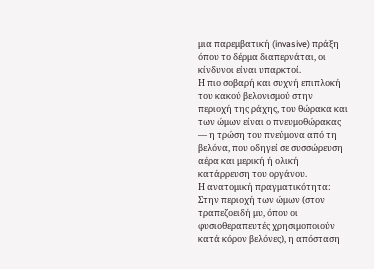μια παρεμβατική (invasive) πράξη όπου το δέρμα διαπερνάται, οι κίνδυνοι είναι υπαρκτοί.
Η πιο σοβαρή και συχνή επιπλοκή του κακού βελονισμού στην περιοχή της ράχης, του θώρακα και των ώμων είναι ο πνευμοθώρακας — η τρώση του πνεύμονα από τη βελόνα, που οδηγεί σε συσσώρευση αέρα και μερική ή ολική κατάρρευση του οργάνου.
Η ανατομική πραγματικότητα: Στην περιοχή των ώμων (στον τραπεζοειδή μυ, όπου οι φυσιοθεραπευτές χρησιμοποιούν κατά κόρον βελόνες), η απόσταση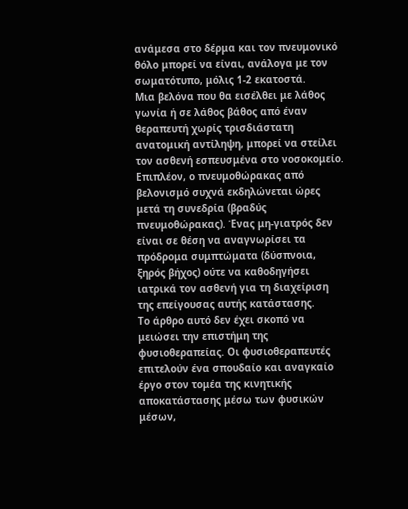ανάμεσα στο δέρμα και τον πνευμονικό θόλο μπορεί να είναι, ανάλογα με τον σωματότυπο, μόλις 1-2 εκατοστά.
Μια βελόνα που θα εισέλθει με λάθος γωνία ή σε λάθος βάθος από έναν θεραπευτή χωρίς τρισδιάστατη ανατομική αντίληψη, μπορεί να στείλει τον ασθενή εσπευσμένα στο νοσοκομείο. Επιπλέον, ο πνευμοθώρακας από βελονισμό συχνά εκδηλώνεται ώρες μετά τη συνεδρία (βραδύς πνευμοθώρακας). Ένας μη-γιατρός δεν είναι σε θέση να αναγνωρίσει τα πρόδρομα συμπτώματα (δύσπνοια, ξηρός βήχος) ούτε να καθοδηγήσει ιατρικά τον ασθενή για τη διαχείριση της επείγουσας αυτής κατάστασης.
Το άρθρο αυτό δεν έχει σκοπό να μειώσει την επιστήμη της φυσιοθεραπείας. Οι φυσιοθεραπευτές επιτελούν ένα σπουδαίο και αναγκαίο έργο στον τομέα της κινητικής αποκατάστασης μέσω των φυσικών μέσων,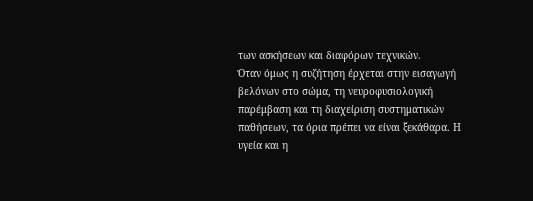των ασκήσεων και διαφόρων τεχνικών.
Όταν όμως η συζήτηση έρχεται στην εισαγωγή βελόνων στο σώμα, τη νευροφυσιολογική παρέμβαση και τη διαχείριση συστηματικών παθήσεων, τα όρια πρέπει να είναι ξεκάθαρα. Η υγεία και η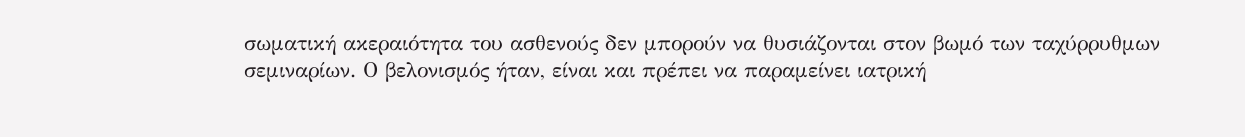σωματική ακεραιότητα του ασθενούς δεν μπορούν να θυσιάζονται στον βωμό των ταχύρρυθμων σεμιναρίων. Ο βελονισμός ήταν, είναι και πρέπει να παραμείνει ιατρική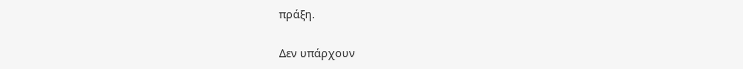πράξη.

Δεν υπάρχουν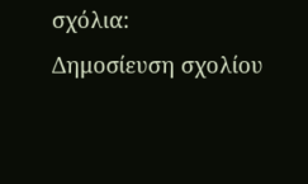σχόλια:
Δημοσίευση σχολίου